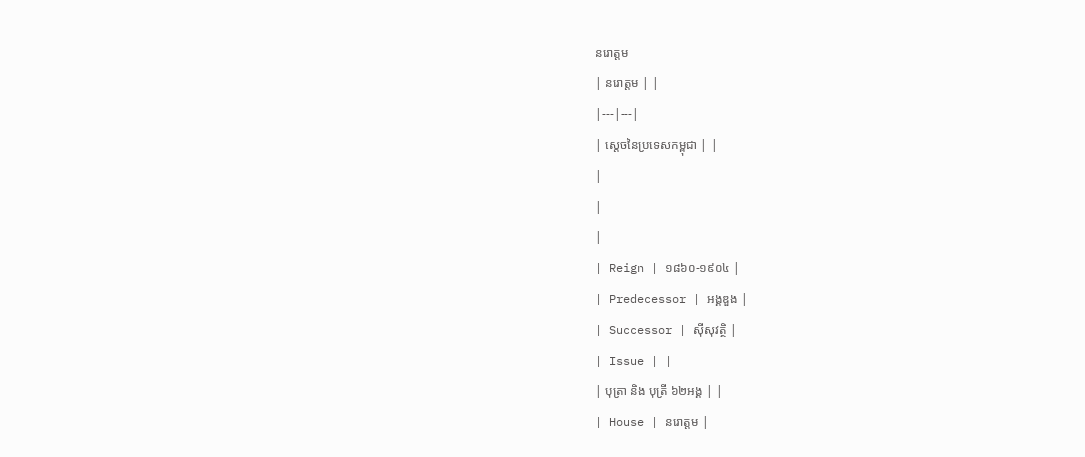នរោត្ដម
| នរោត្តម | |
|---|---|
| ស្តេចនៃប្រទេសកម្ពុជា | |
|
|
|
| Reign | ១៨៦០-១៩០៤ |
| Predecessor | អង្គឌួង |
| Successor | ស៊ីសុវត្ថិ |
| Issue | |
| បុត្រា និង បុត្រី ៦២អង្គ | |
| House | នរោត្តម |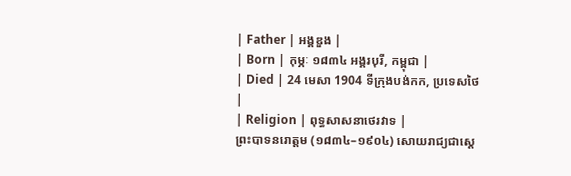| Father | អង្គឌួង |
| Born | កុម្ភៈ ១៨៣៤ អង្គរបុរី, កម្ពុជា |
| Died | 24 មេសា 1904 ទីក្រុងបង់កក, ប្រទេសថៃ |
| Religion | ពុទ្ធសាសនាថេរវាទ |
ព្រះបាទនរោត្តម (១៨៣៤–១៩០៤) សោយរាជ្យជាស្តេ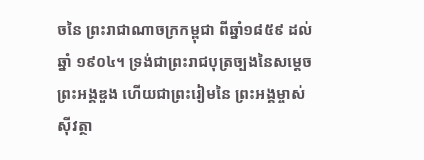ចនៃ ព្រះរាជាណាចក្រកម្ពុជា ពីឆ្នាំ១៨៥៩ ដល់ឆ្នាំ ១៩០៤។ ទ្រង់ជាព្រះរាជបុត្រច្បងនៃសម្ដេចព្រះអង្គឌួង ហើយជាព្រះរៀមនៃ ព្រះអង្គម្ចាស់ស៊ីវត្ថា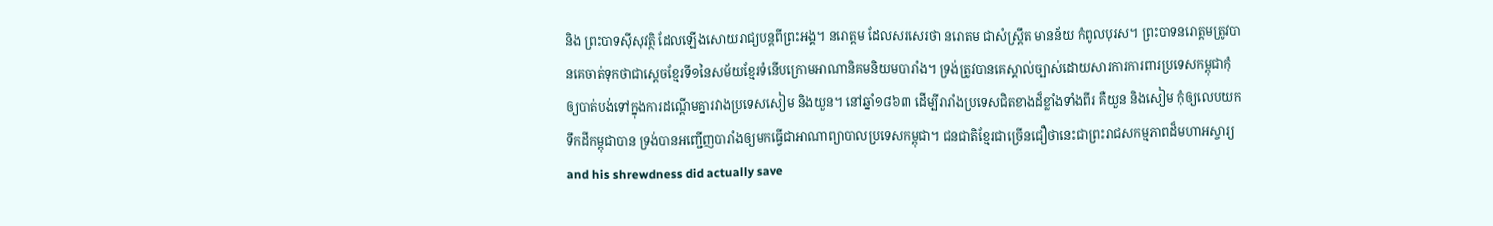និង ព្រះបាទស៊ីសុវត្ថិ ដែលឡើងសោយរាជ្យបន្តពីព្រះអង្គ។ នរោត្តម ដែលសរសេរថា នរោតម ជាសំស្រ្តឹត មានន័យ កំពូលបុរស។ ព្រះបាទនរោត្តមត្រូវបានគេចាត់ទុកថាជាស្តេចខ្មែរទី១នៃសម័យខ្មែរទំនើបក្រោមអាណានិគមនិយមបារាំង។ ទ្រង់ត្រូវបានគេស្គាល់ច្បាស់ដោយសារការការពារប្រទេសកម្ពុជាកុំឲ្យបាត់បង់ទៅក្នុងការដណ្ដើមគ្នារវាងប្រទេសសៀម និងយួន។ នៅឆ្នាំ១៨៦៣ ដើម្បីរារាំងប្រទេសជិតខាងដ៏ខ្លាំងទាំងពីរ គឺយួន និងសៀម កុំឲ្យលេបយកទឹកដីកម្ពុជាបាន ទ្រង់បានអញ្ជើញបារាំងឲ្យមកធ្វើជាអាណាព្យាបាលប្រទេសកម្ពុជា។ ជនជាតិខ្មែរជាច្រើនជឿថានេះជាព្រះរាជសកម្មភាពដ៏មហាអស្ចារ្យ and his shrewdness did actually save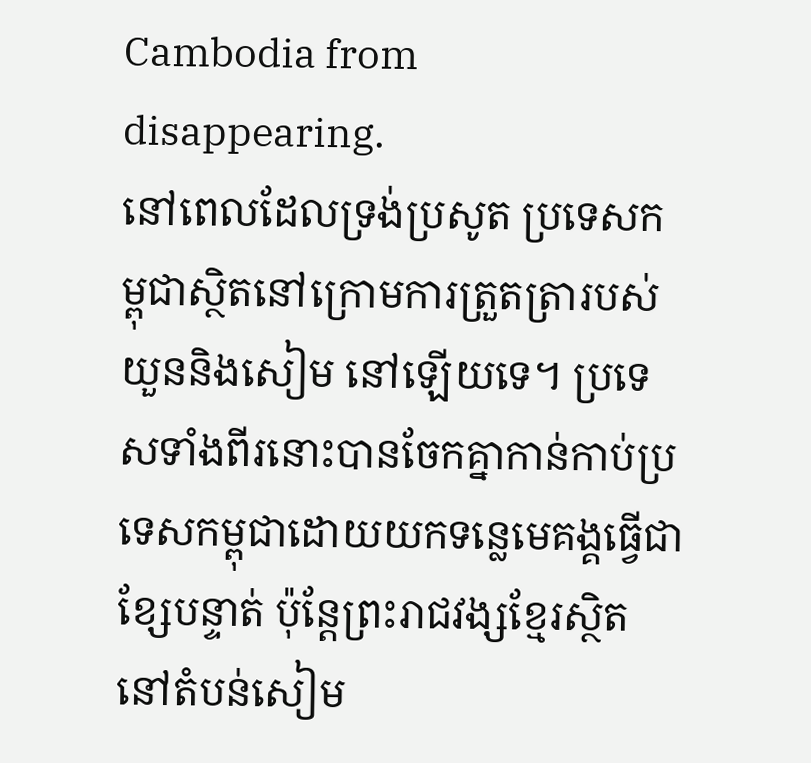Cambodia from disappearing.
នៅពេលដែលទ្រង់ប្រសូត ប្រទេសកម្ពុជាស្ថិតនៅក្រោមការត្រួតត្រារបស់ យួននិងសៀម នៅឡើយទេ។ ប្រទេសទាំងពីរនោះបានចែកគ្នាកាន់កាប់ប្រទេសកម្ពុជាដោយយកទន្លេមេគង្គធ្វើជាខ្សែបន្ទាត់ ប៉ុន្តែព្រះរាជវង្សខ្មែរស្ថិតនៅតំបន់សៀម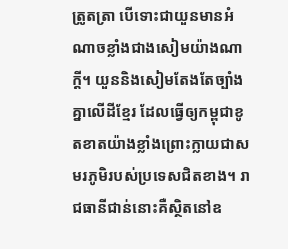ត្រូតត្រា បើទោះជាយួនមានអំណាចខ្លាំងជាងសៀមយ៉ាងណាក្តី។ យួននិងសៀមតែងតែច្បាំងគ្នាលើដីខ្មែរ ដែលធ្វើឲ្យកម្ពុជាខូតខាតយ៉ាងខ្លាំងព្រោះក្លាយជាសមរភូមិរបស់ប្រទេសជិតខាង។ រាជធានីជាន់នោះគឺស្ថិតនៅឧ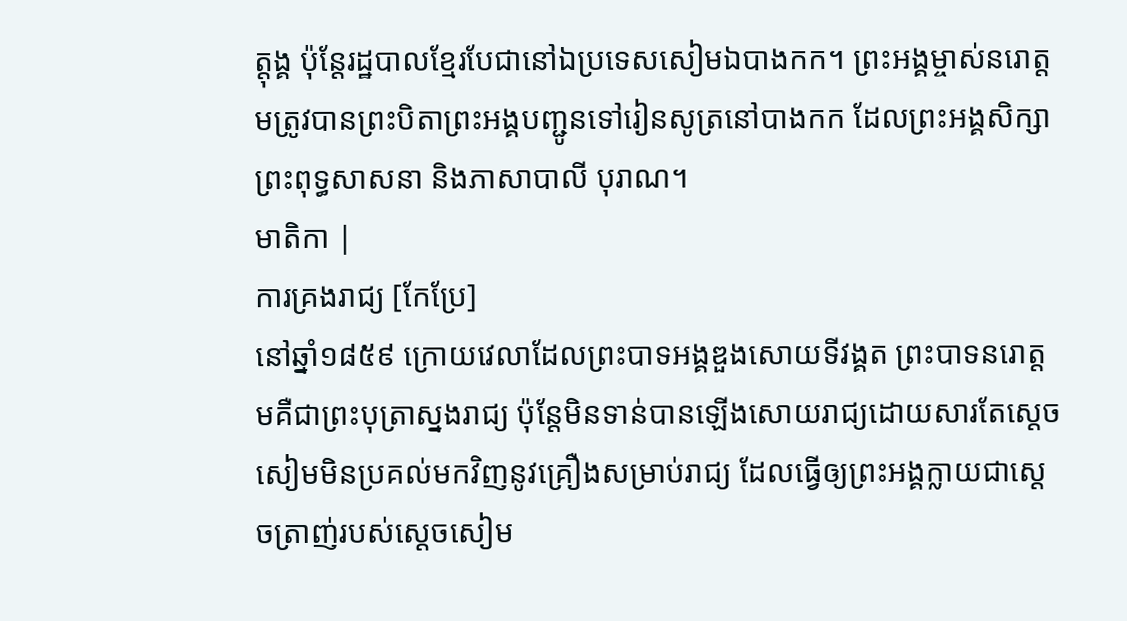ត្តុង្គ ប៉ុន្តែរដ្ឋបាលខ្មែរបែជានៅឯប្រទេសសៀមឯបាងកក។ ព្រះអង្គម្ចាស់នរោត្តមត្រូវបានព្រះបិតាព្រះអង្គបញ្ជូនទៅរៀនសូត្រនៅបាងកក ដែលព្រះអង្គសិក្សាព្រះពុទ្ធសាសនា និងភាសាបាលី បុរាណ។
មាតិកា |
ការគ្រងរាជ្យ [កែប្រែ]
នៅឆ្នាំ១៨៥៩ ក្រោយវេលាដែលព្រះបាទអង្គឌួងសោយទីវង្គត ព្រះបាទនរោត្តមគឺជាព្រះបុត្រាស្នងរាជ្យ ប៉ុន្តែមិនទាន់បានឡើងសោយរាជ្យដោយសារតែស្តេចសៀមមិនប្រគល់មកវិញនូវគ្រឿងសម្រាប់រាជ្យ ដែលធ្វើឲ្យព្រះអង្គក្លាយជាស្តេចត្រាញ់របស់ស្តេចសៀម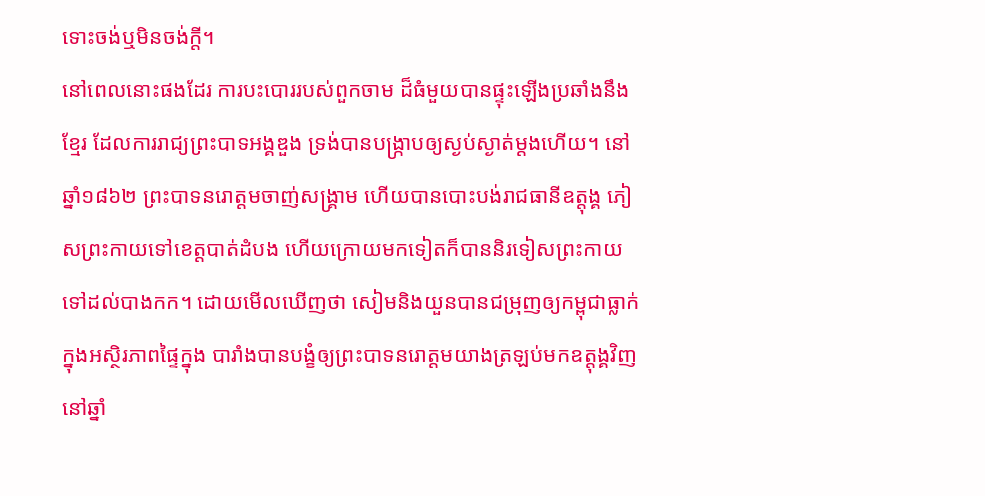ទោះចង់ឬមិនចង់ក្តី។
នៅពេលនោះផងដែរ ការបះបោររបស់ពួកចាម ដ៏ធំមួយបានផ្ទុះឡើងប្រឆាំងនឹងខ្មែរ ដែលការរាជ្យព្រះបាទអង្គឌួង ទ្រង់បានបង្រ្កាបឲ្យស្ងប់ស្ងាត់ម្តងហើយ។ នៅឆ្នាំ១៨៦២ ព្រះបាទនរោត្តមចាញ់សង្គ្រាម ហើយបានបោះបង់រាជធានីឧត្តុង្គ ភៀសព្រះកាយទៅខេត្តបាត់ដំបង ហើយក្រោយមកទៀតក៏បាននិរទៀសព្រះកាយទៅដល់បាងកក។ ដោយមើលឃើញថា សៀមនិងយួនបានជម្រុញឲ្យកម្ពុជាធ្លាក់ក្នុងអស្ថិរភាពផ្ទៃក្នុង បារាំងបានបង្ខំឲ្យព្រះបាទនរោត្តមយាងត្រឡប់មកឧត្តុង្គវិញនៅឆ្នាំ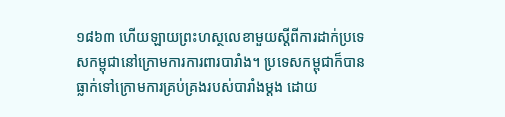១៨៦៣ ហើយឡាយព្រះហស្ថលេខាមួយស្តីពីការដាក់ប្រទេសកម្ពុជានៅក្រោមការការពារបារាំង។ ប្រទេសកម្ពុជាក៏បានធ្លាក់ទៅក្រោមការគ្រប់គ្រងរបស់បារាំងម្តង ដោយ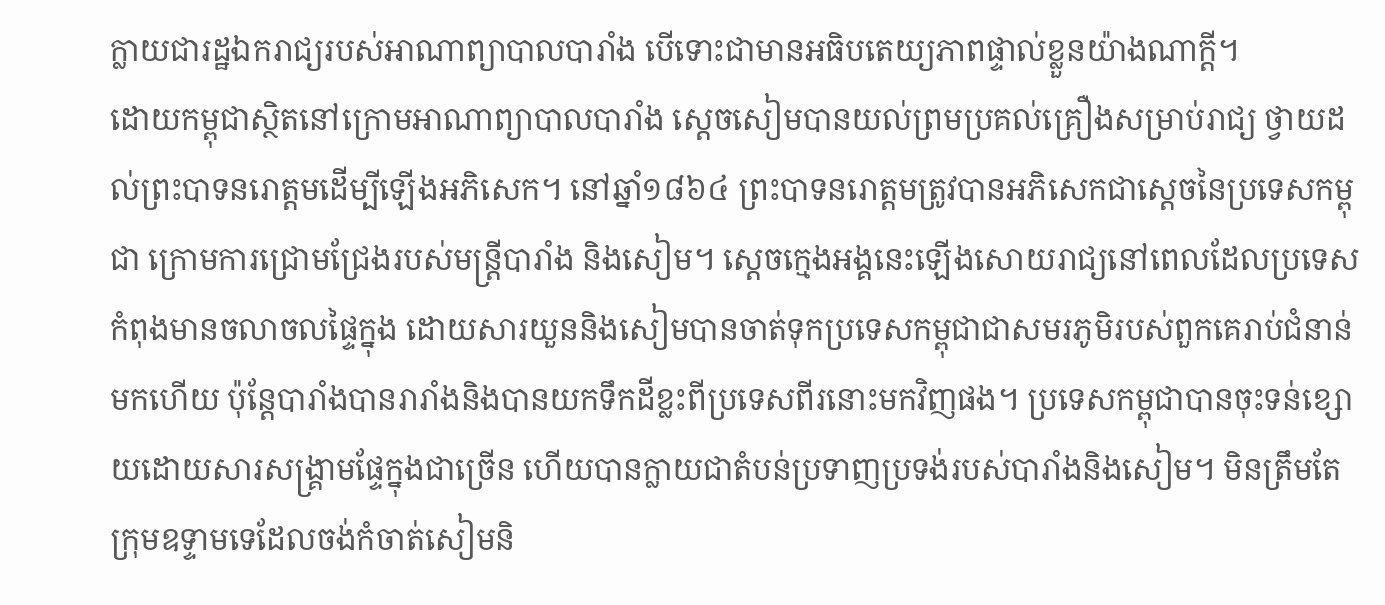ក្លាយជារដ្ឋឯករាជ្យរបស់អាណាព្យាបាលបារាំង បើទោះជាមានអធិបតេយ្យភាពផ្ទាល់ខ្លួនយ៉ាងណាក្តី។
ដោយកម្ពុជាស្ថិតនៅក្រោមអាណាព្យាបាលបារាំង ស្តេចសៀមបានយល់ព្រមប្រគល់គ្រឿងសម្រាប់រាជ្យ ថ្វាយដល់ព្រះបាទនរោត្តមដើម្បីឡើងអភិសេក។ នៅឆ្នាំ១៨៦៤ ព្រះបាទនរោត្តមត្រូវបានអភិសេកជាស្តេចនៃប្រទេសកម្ពុជា ក្រោមការជ្រោមជ្រែងរបស់មន្ត្រីបារាំង និងសៀម។ ស្តេចក្មេងអង្គនេះឡើងសោយរាជ្យនៅពេលដែលប្រទេសកំពុងមានចលាចលផ្ទៃក្នុង ដោយសារយួននិងសៀមបានចាត់ទុកប្រទេសកម្ពុជាជាសមរភូមិរបស់ពួកគេរាប់ជំនាន់មកហើយ ប៉ុន្តែបារាំងបានរារាំងនិងបានយកទឹកដីខ្លះពីប្រទេសពីរនោះមកវិញផង។ ប្រទេសកម្ពុជាបានចុះទន់ខ្សោយដោយសារសង្រ្គាមផ្ទែក្នុងជាច្រើន ហើយបានក្លាយជាតំបន់ប្រទាញប្រទង់របស់បារាំងនិងសៀម។ មិនត្រឹមតែក្រុមឧទ្ទាមទេដែលចង់កំចាត់សៀមនិ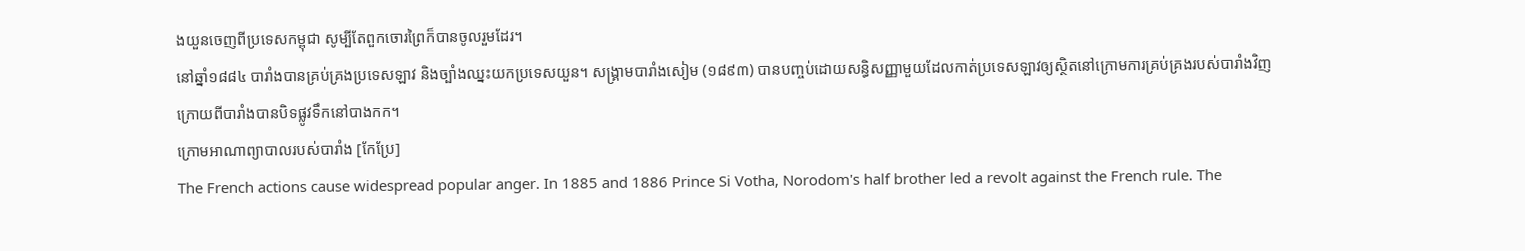ងយួនចេញពីប្រទេសកម្ពុជា សូម្បីតែពួកចោរព្រៃក៏បានចូលរួមដែរ។
នៅឆ្នាំ១៨៨៤ បារាំងបានគ្រប់គ្រងប្រទេសឡាវ និងច្បាំងឈ្នះយកប្រទេសយួន។ សង្រ្គាមបារាំងសៀម (១៨៩៣) បានបញ្ចប់ដោយសន្ធិសញ្ញាមួយដែលកាត់ប្រទេសឡាវឲ្យស្ថិតនៅក្រោមការគ្រប់គ្រងរបស់បារាំងវិញ ក្រោយពីបារាំងបានបិទផ្លូវទឹកនៅបាងកក។
ក្រោមអាណាព្យាបាលរបស់បារាំង [កែប្រែ]
The French actions cause widespread popular anger. In 1885 and 1886 Prince Si Votha, Norodom's half brother led a revolt against the French rule. The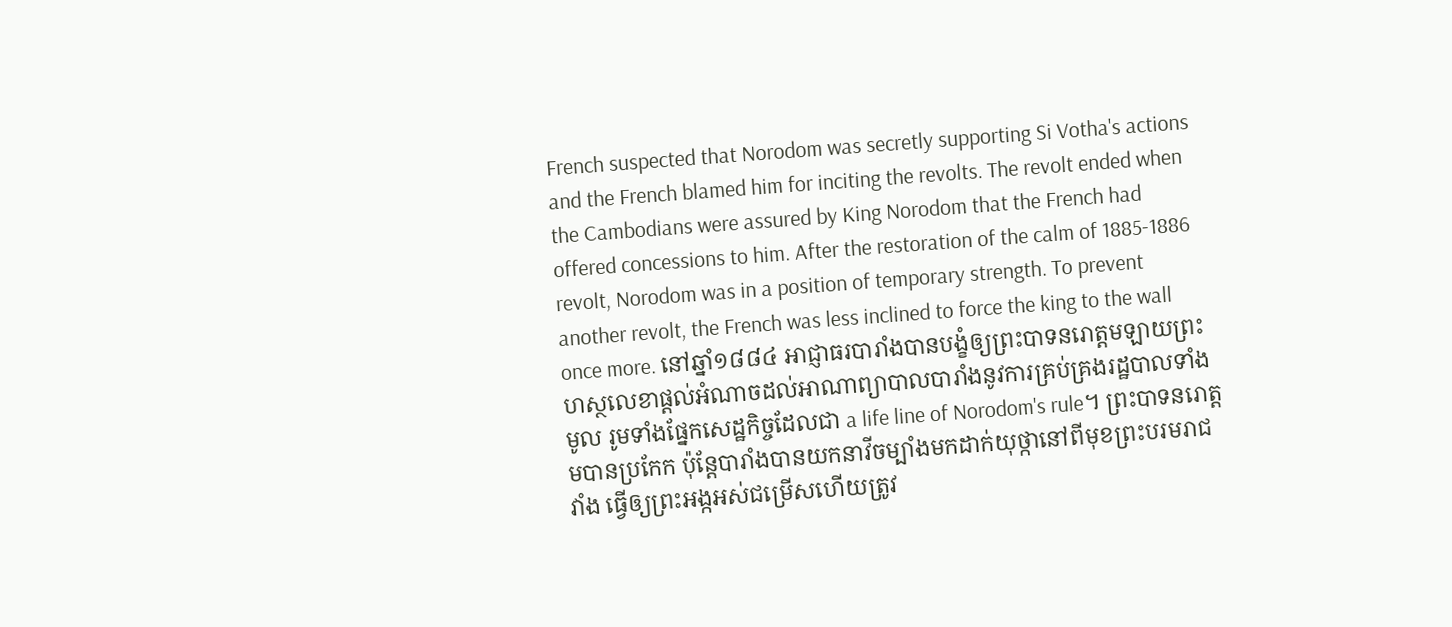French suspected that Norodom was secretly supporting Si Votha's actions and the French blamed him for inciting the revolts. The revolt ended when the Cambodians were assured by King Norodom that the French had offered concessions to him. After the restoration of the calm of 1885-1886 revolt, Norodom was in a position of temporary strength. To prevent another revolt, the French was less inclined to force the king to the wall once more. នៅឆ្នាំ១៨៨៤ អាជ្ញាធរបារាំងបានបង្ខំឲ្យព្រះបាទនរោត្តមឡាយព្រះហស្ថលេខាផ្តល់អំណាចដល់អាណាព្យាបាលបារាំងនូវការគ្រប់គ្រងរដ្ឋបាលទាំងមូល រូមទាំងផ្នែកសេដ្ឋកិច្ចដែលជា a life line of Norodom's rule។ ព្រះបាទនរោត្តមបានប្រកែក ប៉ុន្តែបារាំងបានយកនាវីចម្បាំងមកដាក់យុថ្កានៅពីមុខព្រះបរមរាជវាំង ធ្វើឲ្យព្រះអង្កអស់ជម្រើសហើយត្រូវ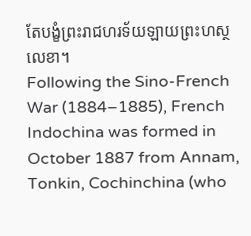តែបង្ខំព្រះរាជហរទ័យឡាយព្រះហស្ថលេខា។
Following the Sino-French War (1884–1885), French Indochina was formed in October 1887 from Annam, Tonkin, Cochinchina (who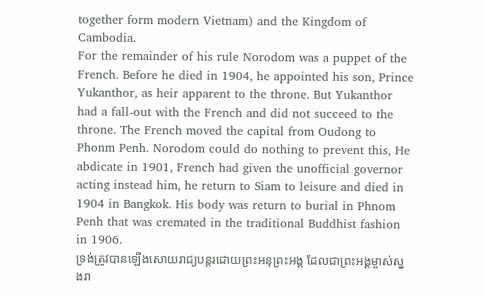together form modern Vietnam) and the Kingdom of Cambodia.
For the remainder of his rule Norodom was a puppet of the French. Before he died in 1904, he appointed his son, Prince Yukanthor, as heir apparent to the throne. But Yukanthor had a fall-out with the French and did not succeed to the throne. The French moved the capital from Oudong to Phonm Penh. Norodom could do nothing to prevent this, He abdicate in 1901, French had given the unofficial governor acting instead him, he return to Siam to leisure and died in 1904 in Bangkok. His body was return to burial in Phnom Penh that was cremated in the traditional Buddhist fashion in 1906.
ទ្រង់ត្រូវបានឡើងសោយរាជ្យបន្តរដោយព្រះអនុព្រះអង្គ ដែលជាព្រះអង្គម្ចាស់ស្នងរា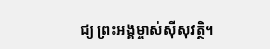ជ្យ ព្រះអង្គម្ចាស់ស៊ីសុវត្ថិ។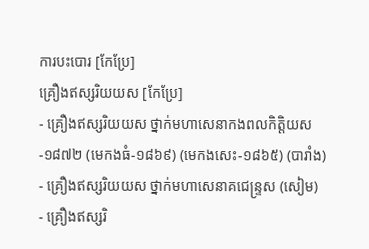ការបះបោរ [កែប្រែ]
គ្រឿងឥស្សរិយយស [កែប្រែ]
- គ្រឿងឥស្សរិយយស ថ្នាក់មហាសេនាកងពលកិត្តិយស-១៨៧២ (មេកងធំ-១៨៦៩) (មេកងសេះ-១៨៦៥) (បារាំង)
- គ្រឿងឥស្សរិយយស ថ្នាក់មហាសេនាគជេន្ទ្រស (សៀម)
- គ្រឿងឥស្សរិ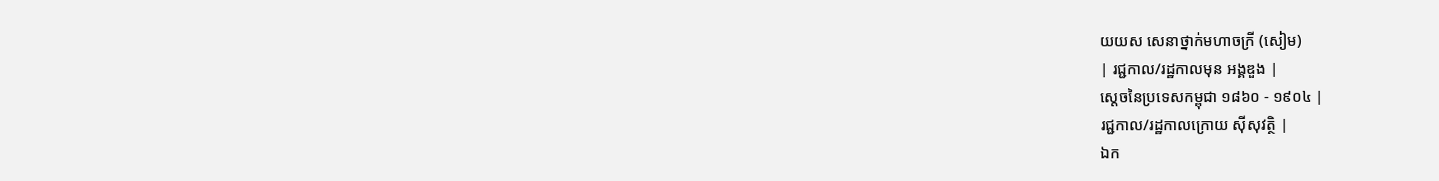យយស សេនាថ្នាក់មហាចក្រី (សៀម)
| រជ្ជកាល/រដ្ឋកាលមុន អង្គឌួង |
ស្តេចនៃប្រទេសកម្ពុជា ១៨៦០ - ១៩០៤ |
រជ្ជកាល/រដ្ឋកាលក្រោយ ស៊ីសុវត្ថិ |
ឯក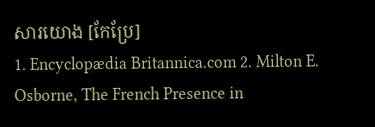សារយោង [កែប្រែ]
1. Encyclopædia Britannica.com 2. Milton E. Osborne, The French Presence in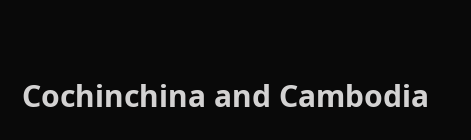Cochinchina and Cambodia